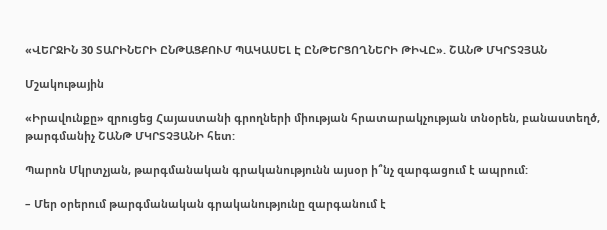«ՎԵՐՋԻՆ 30 ՏԱՐԻՆԵՐԻ ԸՆԹԱՑՔՈՒՄ ՊԱԿԱՍԵԼ Է ԸՆԹԵՐՑՈՂՆԵՐԻ ԹԻՎԸ». ՇԱՆԹ ՄԿՐՏՉՅԱՆ

Մշակութային

«Իրավունքը» զրուցեց Հայաստանի գրողների միության հրատարակչության տնօրեն, բանաստեղծ, թարգմանիչ ՇԱՆԹ ՄԿՐՏՉՅԱՆԻ հետ:

Պարոն Մկրտչյան, թարգմանական գրականությունն այսօր ի՞նչ զարգացում է ապրում:

– Մեր օրերում թարգմանական գրականությունը զարգանում է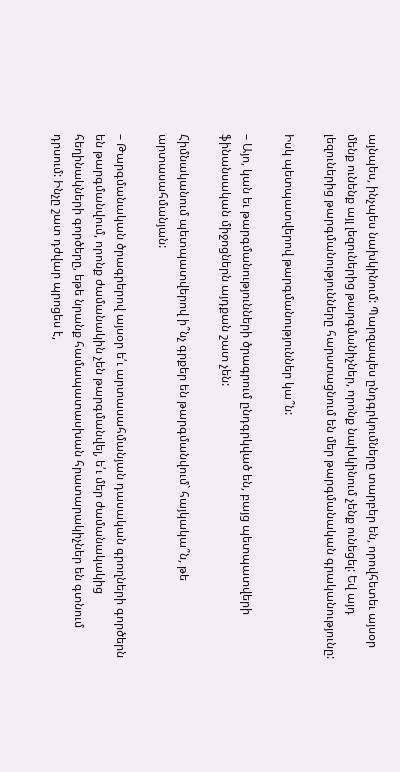այնպես, ինչպես նախկինում: Պարզապես ընդգրկումները տարբեր են, որովհետեւ այսօր մենք ունենք այլ լեզուներից թարգմանիչներ, որոնք նախկինում չենք ունեցել: Եվ այդ լեզուներից թարգմանությունները հարստացնում են մեր թարգմանական գրականությունը:

Իսկ պետպատվերով թարգմանություններ կա՞ն:

– Այո, կան եւ թարգմանությունների ծրագրում ընդգրկված են, բայց պետպատվերի ֆինանսական միջոցներն այդքան շատ չեն:

Հիմնականում պետպատվերով ի՞նչ գրքեր են թարգմանվում` հայկակա՞ն, թե արտասահմանյան:

– Թարգմանական ծրագրերով այսօր ե՛ւ արտասահմանյան դասական գրողների գործերն են թարգմանվում, որոնք ժամանակին չեն թարգմանվել, ե՛ւ մեր ժամանակակից հեղինակների գործերը, եթե նրանք համապատասխան հրատարակիչներ են գտնում դրսում: Ինչը շատ դժվար պրոցես է,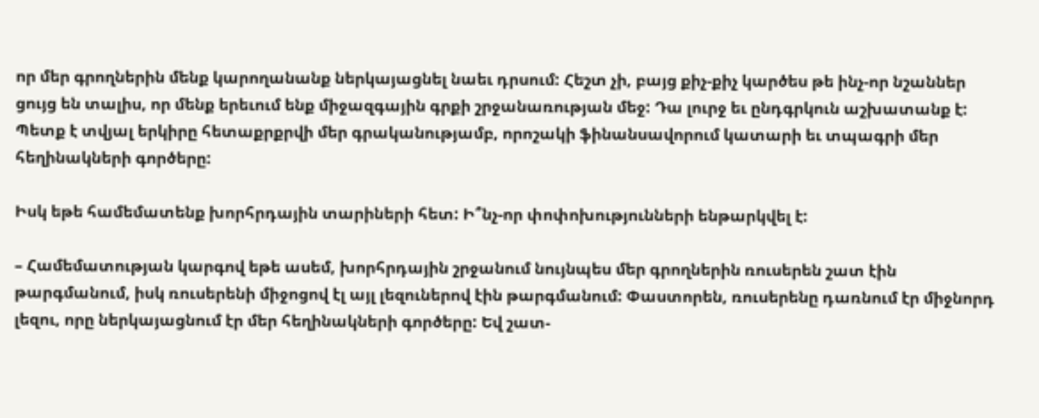որ մեր գրողներին մենք կարողանանք ներկայացնել նաեւ դրսում: Հեշտ չի, բայց քիչ-քիչ կարծես թե ինչ-որ նշաններ ցույց են տալիս, որ մենք երեւում ենք միջազգային գրքի շրջանառության մեջ: Դա լուրջ եւ ընդգրկուն աշխատանք է: Պետք է տվյալ երկիրը հետաքրքրվի մեր գրականությամբ, որոշակի ֆինանսավորում կատարի եւ տպագրի մեր հեղինակների գործերը:

Իսկ եթե համեմատենք խորհրդային տարիների հետ: Ի՞նչ-որ փոփոխությունների ենթարկվել է:

– Համեմատության կարգով եթե ասեմ, խորհրդային շրջանում նույնպես մեր գրողներին ռուսերեն շատ էին թարգմանում, իսկ ռուսերենի միջոցով էլ այլ լեզուներով էին թարգմանում: Փաստորեն, ռուսերենը դառնում էր միջնորդ լեզու, որը ներկայացնում էր մեր հեղինակների գործերը: Եվ շատ-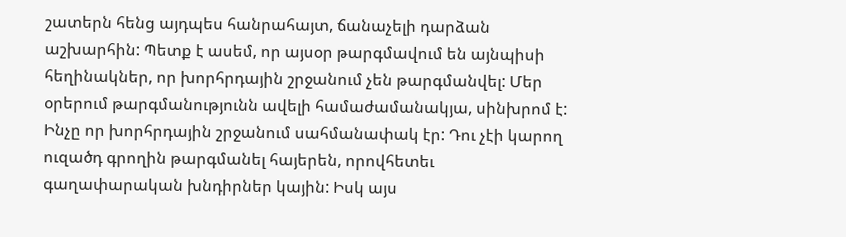շատերն հենց այդպես հանրահայտ, ճանաչելի դարձան աշխարհին: Պետք է ասեմ, որ այսօր թարգմավում են այնպիսի հեղինակներ, որ խորհրդային շրջանում չեն թարգմանվել: Մեր օրերում թարգմանությունն ավելի համաժամանակյա, սինխրոմ է: Ինչը որ խորհրդային շրջանում սահմանափակ էր: Դու չէի կարող ուզածդ գրողին թարգմանել հայերեն, որովհետեւ գաղափարական խնդիրներ կային: Իսկ այս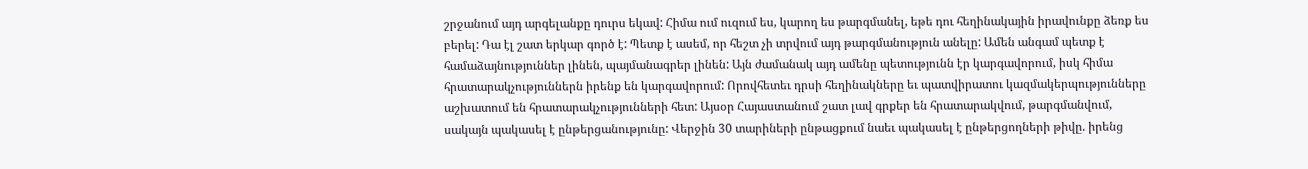շրջանում այդ արգելանքը դուրս եկավ: Հիմա ում ուզում ես, կարող ես թարգմանել, եթե դու հեղինակային իրավունքը ձեռք ես բերել: Դա էլ շատ երկար գործ է: Պետք է ասեմ, որ հեշտ չի տրվում այդ թարգմանություն անելը: Ամեն անգամ պետք է համաձայնություններ լինեն, պայմանագրեր լինեն: Այն ժամանակ այդ ամենը պետությունն էր կարգավորում, իսկ հիմա հրատարակչություններն իրենք են կարգավորում: Որովհետեւ դրսի հեղինակները եւ պատվիրատու կազմակերպությունները աշխատում են հրատարակչությունների հետ: Այսօր Հայաստանում շատ լավ գրքեր են հրատարակվում, թարգմանվում, սակայն պակասել է ընթերցանությունը: Վերջին 30 տարիների ընթացքում նաեւ պակասել է ընթերցողների թիվը. իրենց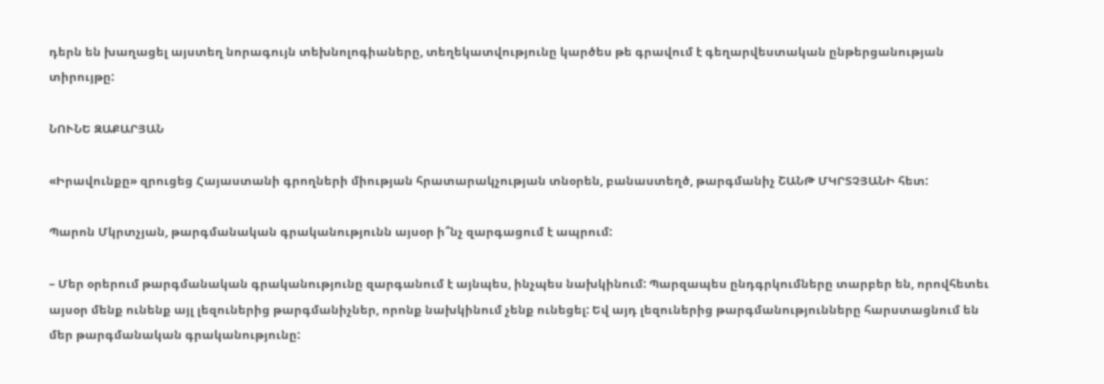դերն են խաղացել այստեղ նորագույն տեխնոլոգիաները, տեղեկատվությունը կարծես թե գրավում է գեղարվեստական ընթերցանության տիրույթը:

ՆՈՒՆԵ ԶԱՔԱՐՅԱՆ

«Իրավունքը» զրուցեց Հայաստանի գրողների միության հրատարակչության տնօրեն, բանաստեղծ, թարգմանիչ ՇԱՆԹ ՄԿՐՏՉՅԱՆԻ հետ:

Պարոն Մկրտչյան, թարգմանական գրականությունն այսօր ի՞նչ զարգացում է ապրում:

– Մեր օրերում թարգմանական գրականությունը զարգանում է այնպես, ինչպես նախկինում: Պարզապես ընդգրկումները տարբեր են, որովհետեւ այսօր մենք ունենք այլ լեզուներից թարգմանիչներ, որոնք նախկինում չենք ունեցել: Եվ այդ լեզուներից թարգմանությունները հարստացնում են մեր թարգմանական գրականությունը: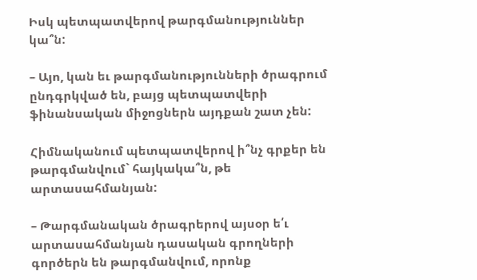Իսկ պետպատվերով թարգմանություններ կա՞ն:

– Այո, կան եւ թարգմանությունների ծրագրում ընդգրկված են, բայց պետպատվերի ֆինանսական միջոցներն այդքան շատ չեն:

Հիմնականում պետպատվերով ի՞նչ գրքեր են թարգմանվում` հայկակա՞ն, թե արտասահմանյան:

– Թարգմանական ծրագրերով այսօր ե՛ւ արտասահմանյան դասական գրողների գործերն են թարգմանվում, որոնք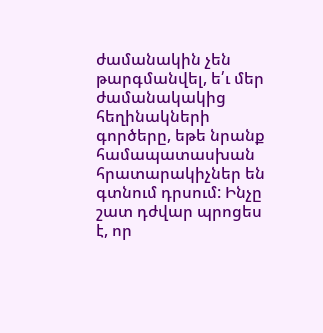ժամանակին չեն թարգմանվել, ե՛ւ մեր ժամանակակից հեղինակների գործերը, եթե նրանք համապատասխան հրատարակիչներ են գտնում դրսում: Ինչը շատ դժվար պրոցես է, որ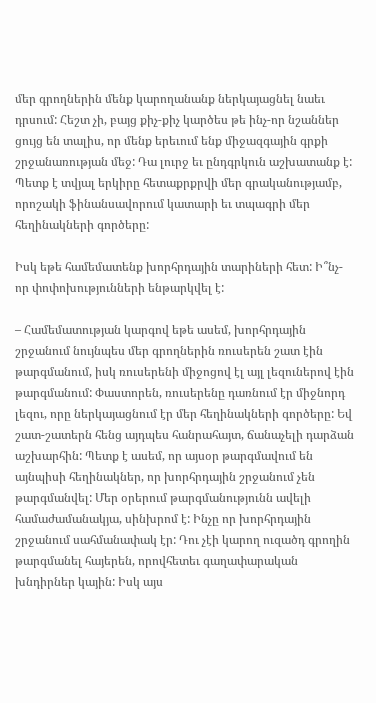մեր գրողներին մենք կարողանանք ներկայացնել նաեւ դրսում: Հեշտ չի, բայց քիչ-քիչ կարծես թե ինչ-որ նշաններ ցույց են տալիս, որ մենք երեւում ենք միջազգային գրքի շրջանառության մեջ: Դա լուրջ եւ ընդգրկուն աշխատանք է: Պետք է տվյալ երկիրը հետաքրքրվի մեր գրականությամբ, որոշակի ֆինանսավորում կատարի եւ տպագրի մեր հեղինակների գործերը:

Իսկ եթե համեմատենք խորհրդային տարիների հետ: Ի՞նչ-որ փոփոխությունների ենթարկվել է:

– Համեմատության կարգով եթե ասեմ, խորհրդային շրջանում նույնպես մեր գրողներին ռուսերեն շատ էին թարգմանում, իսկ ռուսերենի միջոցով էլ այլ լեզուներով էին թարգմանում: Փաստորեն, ռուսերենը դառնում էր միջնորդ լեզու, որը ներկայացնում էր մեր հեղինակների գործերը: Եվ շատ-շատերն հենց այդպես հանրահայտ, ճանաչելի դարձան աշխարհին: Պետք է ասեմ, որ այսօր թարգմավում են այնպիսի հեղինակներ, որ խորհրդային շրջանում չեն թարգմանվել: Մեր օրերում թարգմանությունն ավելի համաժամանակյա, սինխրոմ է: Ինչը որ խորհրդային շրջանում սահմանափակ էր: Դու չէի կարող ուզածդ գրողին թարգմանել հայերեն, որովհետեւ գաղափարական խնդիրներ կային: Իսկ այս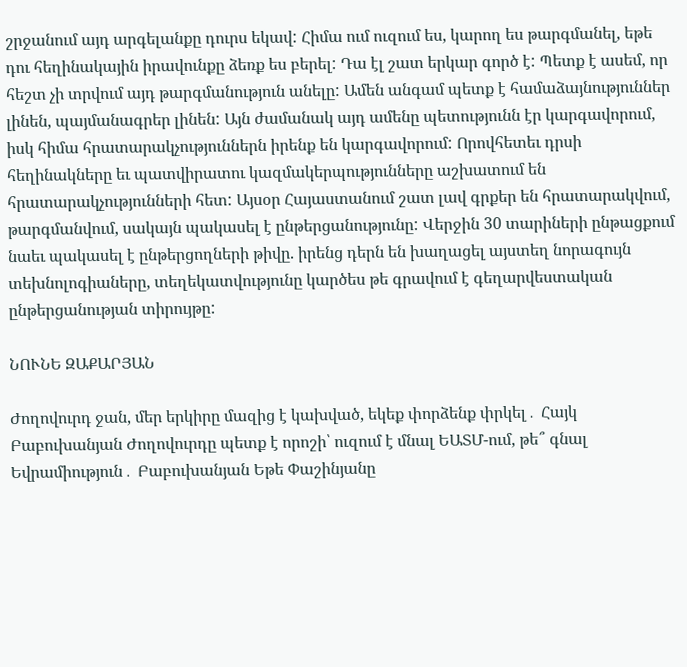շրջանում այդ արգելանքը դուրս եկավ: Հիմա ում ուզում ես, կարող ես թարգմանել, եթե դու հեղինակային իրավունքը ձեռք ես բերել: Դա էլ շատ երկար գործ է: Պետք է ասեմ, որ հեշտ չի տրվում այդ թարգմանություն անելը: Ամեն անգամ պետք է համաձայնություններ լինեն, պայմանագրեր լինեն: Այն ժամանակ այդ ամենը պետությունն էր կարգավորում, իսկ հիմա հրատարակչություններն իրենք են կարգավորում: Որովհետեւ դրսի հեղինակները եւ պատվիրատու կազմակերպությունները աշխատում են հրատարակչությունների հետ: Այսօր Հայաստանում շատ լավ գրքեր են հրատարակվում, թարգմանվում, սակայն պակասել է ընթերցանությունը: Վերջին 30 տարիների ընթացքում նաեւ պակասել է ընթերցողների թիվը. իրենց դերն են խաղացել այստեղ նորագույն տեխնոլոգիաները, տեղեկատվությունը կարծես թե գրավում է գեղարվեստական ընթերցանության տիրույթը:

ՆՈՒՆԵ ԶԱՔԱՐՅԱՆ

Ժողովուրդ ջան, մեր երկիրը մազից է կախված, եկեք փորձենք փրկել․ Հայկ Բաբուխանյան Ժողովուրդը պետք է որոշի՝ ուզում է մնալ ԵԱՏՄ-ում, թե՞ գնալ Եվրամիություն․ Բաբուխանյան Եթե Փաշինյանը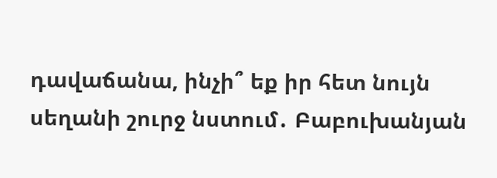դավաճանա, ինչի՞ եք իր հետ նույն սեղանի շուրջ նստում․ Բաբուխանյան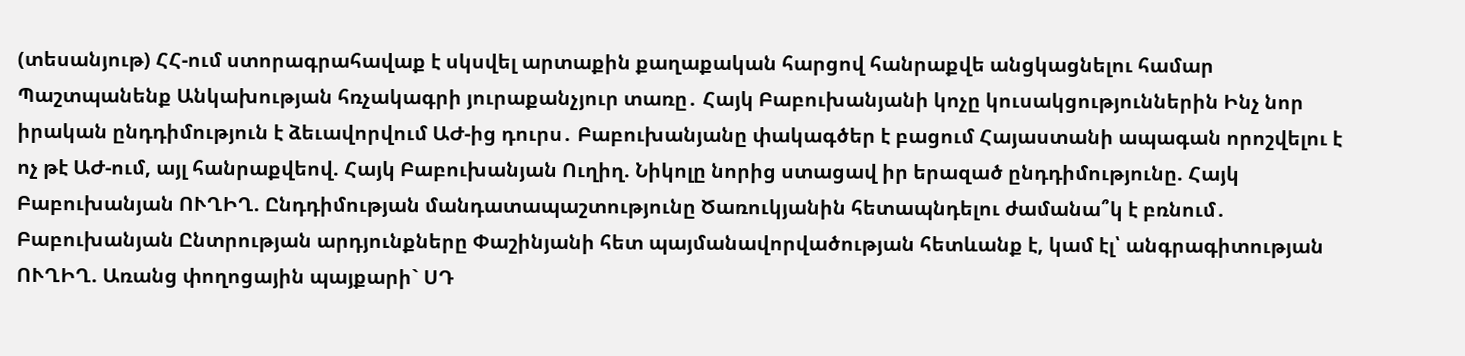(տեսանյութ) ՀՀ-ում ստորագրահավաք է սկսվել արտաքին քաղաքական հարցով հանրաքվե անցկացնելու համար Պաշտպանենք Անկախության հռչակագրի յուրաքանչյուր տառը․ Հայկ Բաբուխանյանի կոչը կուսակցություններին Ինչ նոր իրական ընդդիմություն է ձեւավորվում ԱԺ-ից դուրս․ Բաբուխանյանը փակագծեր է բացում Հայաստանի ապագան որոշվելու է ոչ թէ ԱԺ-ում, այլ հանրաքվեով. Հայկ Բաբուխանյան Ուղիղ. Նիկոլը նորից ստացավ իր երազած ընդդիմությունը. Հայկ Բաբուխանյան ՈՒՂԻՂ. Ընդդիմության մանդատապաշտությունը Ծառուկյանին հետապնդելու ժամանա՞կ է բռնում․ Բաբուխանյան Ընտրության արդյունքները Փաշինյանի հետ պայմանավորվածության հետևանք է, կամ էլ՝ անգրագիտության ՈՒՂԻՂ. Առանց փողոցային պայքարի` ՍԴ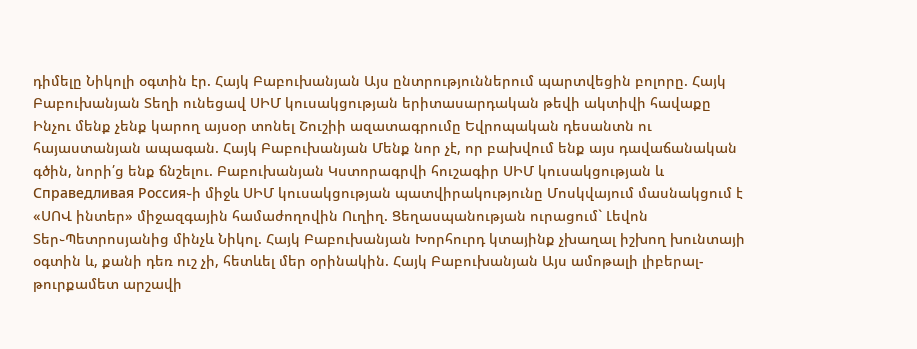դիմելը Նիկոլի օգտին էր. Հայկ Բաբուխանյան Այս ընտրություններում պարտվեցին բոլորը. Հայկ Բաբուխանյան Տեղի ունեցավ ՍԻՄ կուսակցության երիտասարդական թեվի ակտիվի հավաքը Ինչու մենք չենք կարող այսօր տոնել Շուշիի ազատագրումը Եվրոպական դեսանտն ու հայաստանյան ապագան. Հայկ Բաբուխանյան Մենք նոր չէ, որ բախվում ենք այս դավաճանական գծին, նորի՛ց ենք ճնշելու. Բաբուխանյան Կստորագրվի հուշագիր ՍԻՄ կուսակցության և Справедливая Россия֊ի միջև ՍԻՄ կուսակցության պատվիրակությունը Մոսկվայում մասնակցում է «ՍՈՎ ինտեր» միջազգային համաժողովին Ուղիղ. Ցեղասպանության ուրացում` Լեվոն Տեր֊Պետրոսյանից մինչև Նիկոլ. Հայկ Բաբուխանյան Խորհուրդ կտայինք չխաղալ իշխող խունտայի օգտին և, քանի դեռ ուշ չի, հետևել մեր օրինակին. Հայկ Բաբուխանյան Այս ամոթալի լիբերալ-թուրքամետ արշավի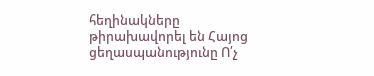հեղինակները թիրախավորել են Հայոց ցեղասպանությունը Ո՛չ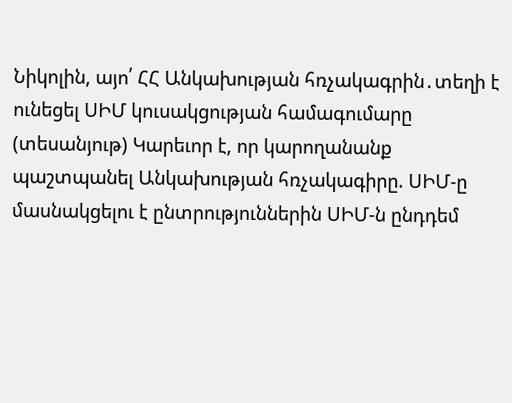Նիկոլին, այո՛ ՀՀ Անկախության հռչակագրին․տեղի է ունեցել ՍԻՄ կուսակցության համագումարը (տեսանյութ) Կարեւոր է, որ կարողանանք պաշտպանել Անկախության հռչակագիրը. ՍԻՄ-ը մասնակցելու է ընտրություններին ՍԻՄ-ն ընդդեմ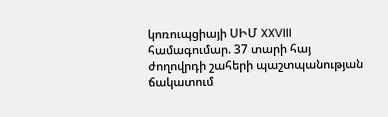կոռուպցիայի ՍԻՄ XXVIII համագումար. 37 տարի հայ ժողովրդի շահերի պաշտպանության ճակատում